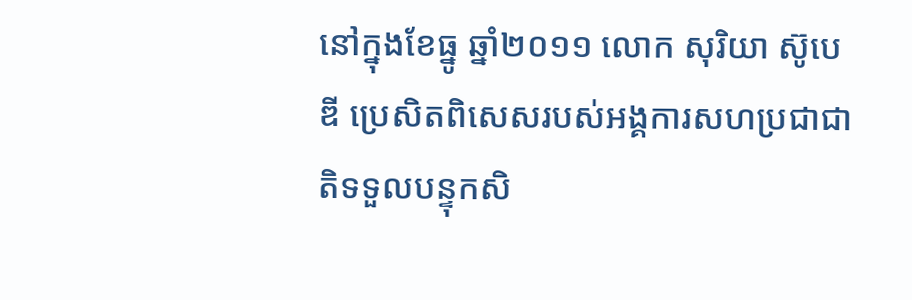នៅក្នុងខែធ្នូ ឆ្នាំ២០១១ លោក សុរិយា ស៊ូបេឌី ប្រេសិតពិសេសរបស់អង្គការសហប្រជាជាតិទទួលបន្ទុកសិ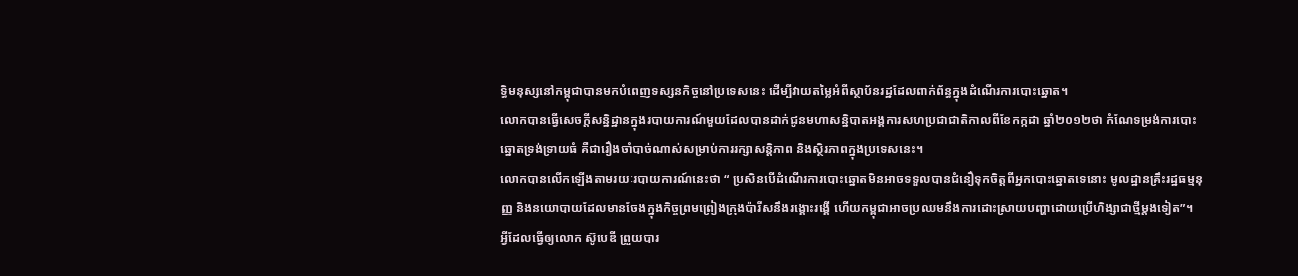ទ្ធិមនុស្សនៅកម្ពុជាបានមកបំពេញទស្សនកិច្ចនៅប្រទេសនេះ ដើម្បីវាយតម្លៃអំពីស្ថាប័នរដ្ឋដែលពាក់ព័ន្ធក្នុងដំណើរការបោះឆ្នោត។
លោកបានធ្វើសេចក្តីសន្និដ្ឋានក្នុងរបាយការណ៍មួយដែលបានដាក់ជូនមហាសន្និបាតអង្គការសហប្រជាជាតិកាលពីខែកក្កដា ឆ្នាំ២០១២ថា កំណែទម្រង់ការបោះឆ្នោតទ្រង់ទ្រាយធំ គឺជារឿងចាំបាច់ណាស់សម្រាប់ការរក្សាសន្តិភាព និងស្ថិរភាពក្នុងប្រទេសនេះ។
លោកបានលើកឡើងតាមរយៈរបាយការណ៍នេះថា “ ប្រសិនបើដំណើរការបោះឆ្នោតមិនអាចទទួលបានជំនឿទុកចិត្តពីអ្នកបោះឆ្នោតទេនោះ មូលដ្ឋានគ្រឹះរដ្ឋធម្មនុញ្ញ និងនយោបាយដែលមានចែងក្នុងកិច្ចព្រមព្រៀងក្រុងប៉ារីសនឹងរង្គោះរង្គើ ហើយកម្ពុជាអាចប្រឈមនឹងការដោះស្រាយបញ្ហាដោយប្រើហិង្សាជាថ្មីម្តងទៀត”។
អ្វីដែលធ្វើឲ្យលោក ស៊ូបេឌី ព្រួយបារ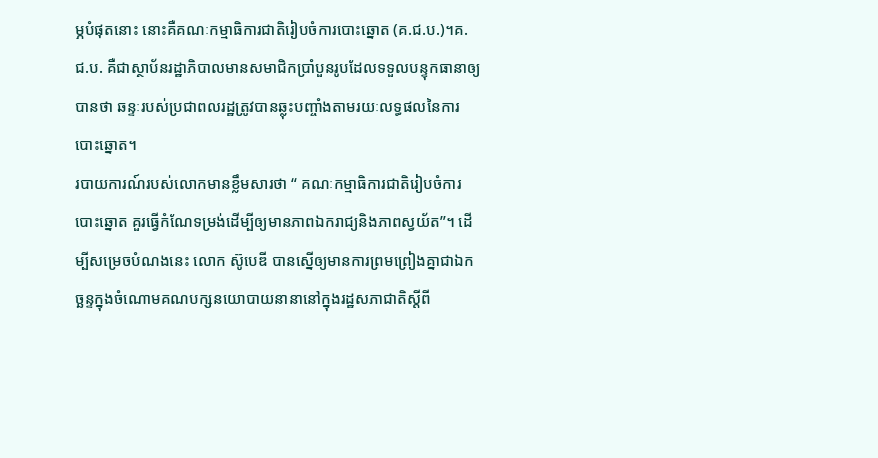ម្ភបំផុតនោះ នោះគឺគណៈកម្មាធិការជាតិរៀបចំការបោះឆ្នោត (គ.ជ.ប.)។គ.ជ.ប. គឺជាស្ថាប័នរដ្ឋាភិបាលមានសមាជិកប្រាំបួនរូបដែលទទួលបន្ទុកធានាឲ្យបានថា ឆន្ទៈរបស់ប្រជាពលរដ្ឋត្រូវបានឆ្លុះបញ្ចាំងតាមរយៈលទ្ធផលនៃការបោះឆ្នោត។
របាយការណ៍របស់លោកមានខ្លឹមសារថា “ គណៈកម្មាធិការជាតិរៀបចំការបោះឆ្នោត គួរធ្វើកំណែទម្រង់ដើម្បីឲ្យមានភាពឯករាជ្យនិងភាពស្វយ័ត”។ ដើម្បីសម្រេចបំណងនេះ លោក ស៊ូបេឌី បានស្នើឲ្យមានការព្រមព្រៀងគ្នាជាឯកច្ឆន្ទក្នុងចំណោមគណបក្សនយោបាយនានានៅក្នុងរដ្ឋសភាជាតិស្តីពី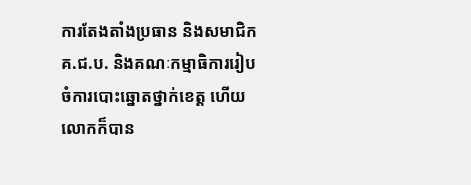ការតែងតាំងប្រធាន និងសមាជិកគ.ជ.ប. និងគណៈកម្មាធិការរៀបចំការបោះឆ្នោតថ្នាក់ខេត្ត ហើយលោកក៏បាន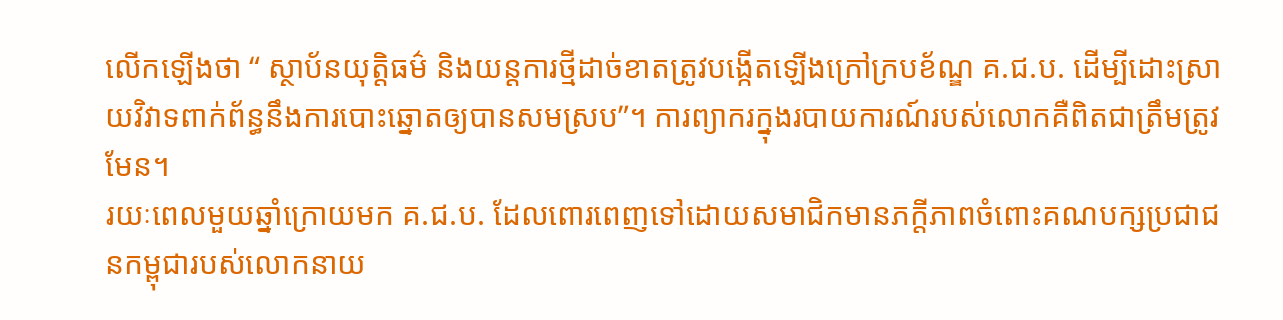លើកឡើងថា “ ស្ថាប័នយុត្តិធម៌ និងយន្តការថ្មីដាច់ខាតត្រូវបង្កើតឡើងក្រៅក្របខ័ណ្ឌ គ.ជ.ប. ដើម្បីដោះស្រាយវិវាទពាក់ព័ន្ធនឹងការបោះឆ្នោតឲ្យបានសមស្រប”។ ការព្យាករក្នុងរបាយការណ៍របស់លោកគឺពិតជាត្រឹមត្រូវមែន។
រយៈពេលមួយឆ្នាំក្រោយមក គ.ជ.ប. ដែលពោរពេញទៅដោយសមាជិកមានភក្តីភាពចំពោះគណបក្សប្រជាជនកម្ពុជារបស់លោកនាយ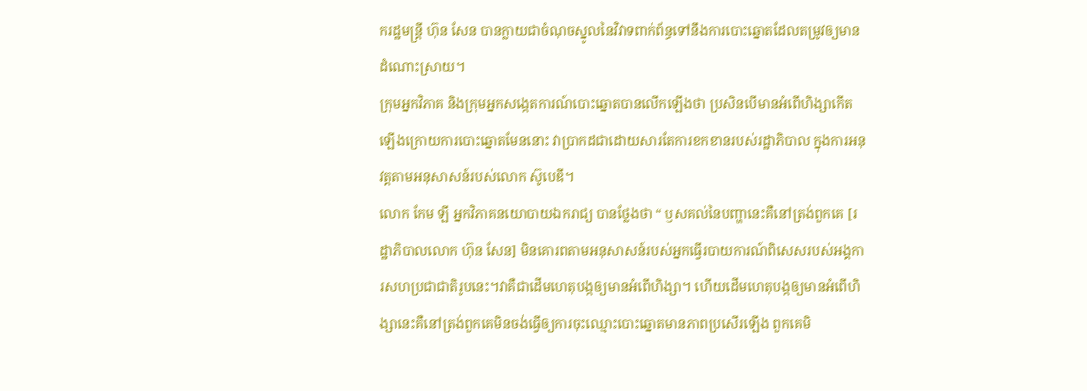ករដ្ឋមន្ត្រី ហ៊ុន សែន បានក្លាយជាចំណុចស្នូលនៃវិវាទពាក់ព័ន្ធទៅនឹងការបោះឆ្នោតដែលតម្រូវឲ្យមានដំណោះស្រាយ។
ក្រុមអ្នកវិភាគ និងក្រុមអ្នកសង្កេតការណ៍បោះឆ្នោតបានលើកឡើងថា ប្រសិនបើមានអំពើហិង្សាកើតឡើងក្រោយការបោះឆ្នោតមែននោះ វាប្រាកដជាដោយសារតែការខកខានរបស់រដ្ឋាភិបាល ក្នុងការអនុវត្តតាមអនុសាសន៍របស់លោក ស៊ូបេឌី។
លោក កែម ឡី អ្នកវិភាគនយោបាយឯករាជ្យ បានថ្លែងថា “ ឫសគល់នៃបញ្ហានេះគឺនៅត្រង់ពួកគេ [រដ្ឋាភិបាលលោក ហ៊ុន សែន] មិនគោរពតាមអនុសាសន៍របស់អ្នកធ្វើរបាយការណ៍ពិសេសរបស់អង្គការសហប្រជាជាតិរូបនេះ។វាគឺជាដើមហេតុបង្កឲ្យមានអំពើហិង្សា។ ហើយដើមហេតុបង្កឲ្យមានអំពើហិង្សានេះគឺនៅត្រង់ពួកគេមិនចង់ធ្វើឲ្យការចុះឈ្មោះបោះឆ្នោតមានភាពប្រសើរឡើង ពួកគេមិ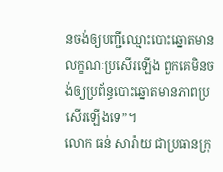នចង់ឲ្យបញ្ជីឈ្មោះបោះឆ្នោតមានលក្ខណៈប្រសើរឡើង ពួកគេមិនចង់ឲ្យប្រព័ន្ធបោះឆ្នោតមានភាពប្រសើរឡើងទេ”។
លោក ធន់ សារ៉ាយ ជាប្រធានក្រុ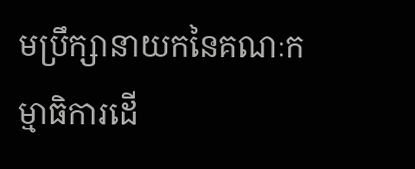មប្រឹក្សានាយកនៃគណៈកម្មាធិការដើ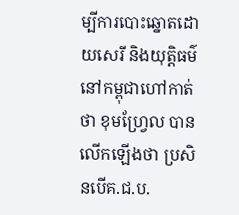ម្បីការបោះឆ្នោតដោយសេរី និងយុត្តិធម៌នៅកម្ពុជាហៅកាត់ថា ខុមហ្វ្រែល បានលើកឡើងថា ប្រសិនបើគ.ជ.ប.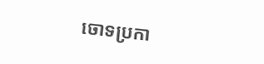ចោទប្រកា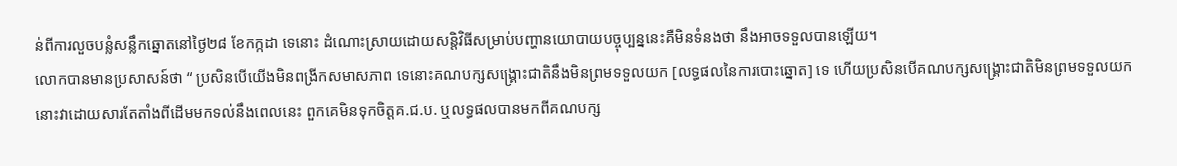ន់ពីការលួចបន្លំសន្លឹកឆ្នោតនៅថ្ងៃ២៨ ខែកក្កដា ទេនោះ ដំណោះស្រាយដោយសន្តិវិធីសម្រាប់បញ្ហានយោបាយបច្ចុប្បន្ននេះគឺមិនទំនងថា នឹងអាចទទួលបានឡើយ។
លោកបានមានប្រសាសន៍ថា “ ប្រសិនបើយើងមិនពង្រីកសមាសភាព ទេនោះគណបក្សសង្គ្រោះជាតិនឹងមិនព្រមទទួលយក [លទ្ធផលនៃការបោះឆ្នោត] ទេ ហើយប្រសិនបើគណបក្សសង្គ្រោះជាតិមិនព្រមទទួលយកនោះវាដោយសារតែតាំងពីដើមមកទល់នឹងពេលនេះ ពួកគេមិនទុកចិត្តគ.ជ.ប. ឬលទ្ធផលបានមកពីគណបក្ស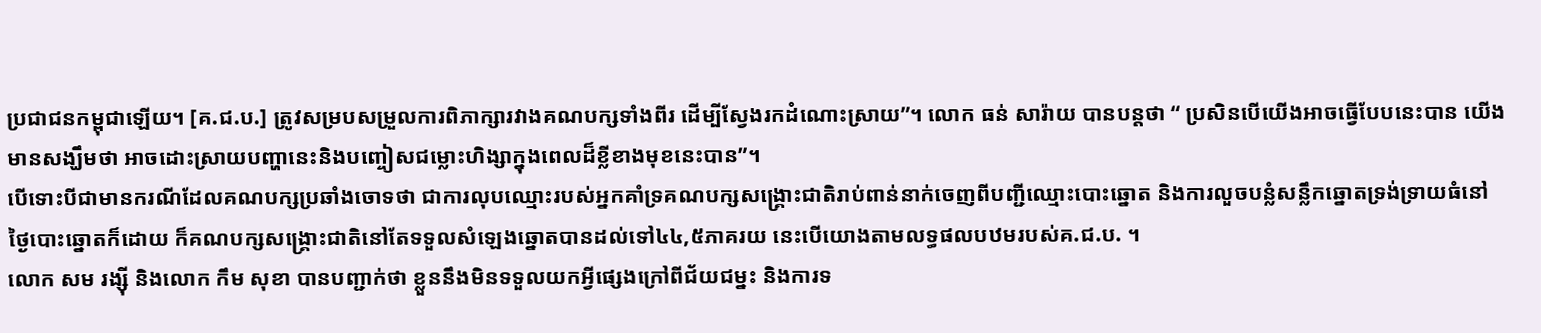ប្រជាជនកម្ពុជាឡើយ។ [គ.ជ.ប.] ត្រូវសម្របសម្រួលការពិភាក្សារវាងគណបក្សទាំងពីរ ដើម្បីស្វែងរកដំណោះស្រាយ”។ លោក ធន់ សារ៉ាយ បានបន្តថា “ ប្រសិនបើយើងអាចធ្វើបែបនេះបាន យើងមានសង្ឃឹមថា អាចដោះស្រាយបញ្ហានេះនិងបញ្ចៀសជម្លោះហិង្សាក្នុងពេលដ៏ខ្លីខាងមុខនេះបាន”។
បើទោះបីជាមានករណីដែលគណបក្សប្រឆាំងចោទថា ជាការលុបឈ្មោះរបស់អ្នកគាំទ្រគណបក្សសង្គ្រោះជាតិរាប់ពាន់នាក់ចេញពីបញ្ជីឈ្មោះបោះឆ្នោត និងការលួចបន្លំសន្លឹកឆ្នោតទ្រង់ទ្រាយធំនៅថ្ងៃបោះឆ្នោតក៏ដោយ ក៏គណបក្សសង្គ្រោះជាតិនៅតែទទួលសំឡេងឆ្នោតបានដល់ទៅ៤៤,៥ភាគរយ នេះបើយោងតាមលទ្ធផលបឋមរបស់គ.ជ.ប. ។
លោក សម រង្ស៊ី និងលោក កឹម សុខា បានបញ្ជាក់ថា ខ្លួននឹងមិនទទួលយកអ្វីផ្សេងក្រៅពីជ័យជម្នះ និងការទ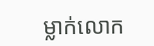ម្លាក់លោក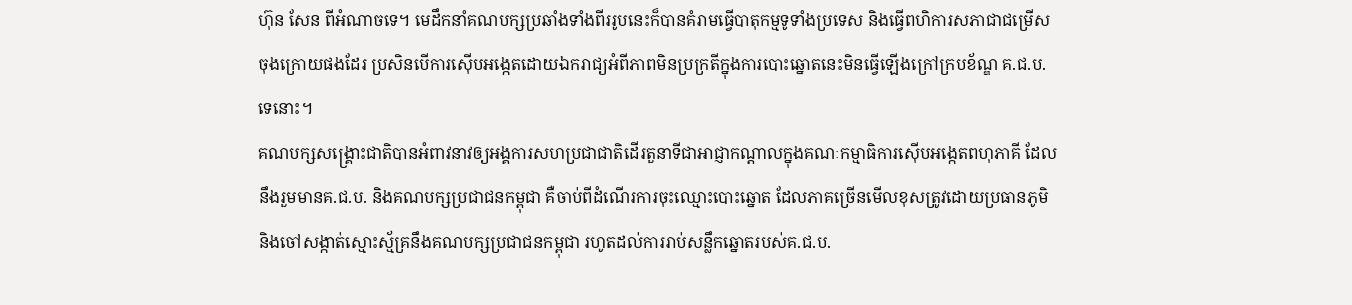ហ៊ុន សែន ពីអំណាចទេ។ មេដឹកនាំគណបក្សប្រឆាំងទាំងពីររូបនេះក៏បានគំរាមធ្វើបាតុកម្មទូទាំងប្រទេស និងធ្វើពហិការសភាជាជម្រើសចុងក្រោយផងដែរ ប្រសិនបើការស៊ើបអង្កេតដោយឯករាជ្យអំពីភាពមិនប្រក្រតីក្នុងការបោះឆ្នោតនេះមិនធ្វើឡើងក្រៅក្របខ័ណ្ឌ គ.ជ.ប. ទេនោះ។
គណបក្សសង្គ្រោះជាតិបានអំពាវនាវឲ្យអង្គការសហប្រជាជាតិដើរតួនាទីជាអាជ្ញាកណ្តាលក្នុងគណៈកម្មាធិការស៊ើបអង្កេតពហុភាគី ដែលនឹងរួមមានគ.ជ.ប. និងគណបក្សប្រជាជនកម្ពុជា គឺចាប់ពីដំណើរការចុះឈ្មោះបោះឆ្នោត ដែលភាគច្រើនមើលខុសត្រូវដោយប្រធានភូមិ និងចៅសង្កាត់ស្មោះស្ម័គ្រនឹងគណបក្សប្រជាជនកម្ពុជា រហូតដល់ការរាប់សន្លឹកឆ្នោតរបស់គ.ជ.ប.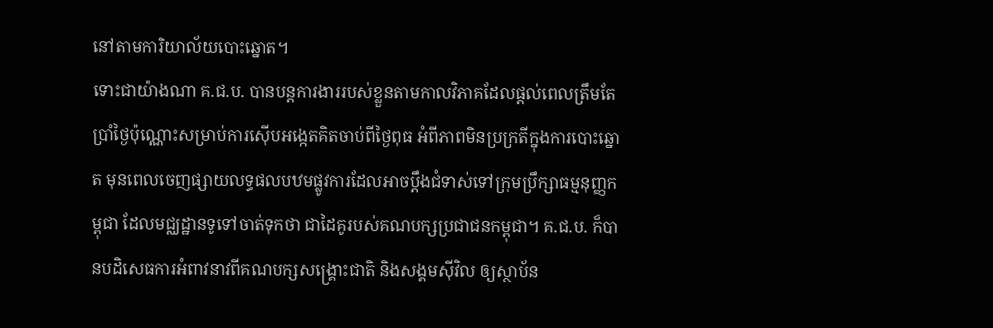នៅតាមការិយាល័យបោះឆ្នោត។
ទោះជាយ៉ាងណា គ.ជ.ប. បានបន្តការងាររបស់ខ្លួនតាមកាលវិភាគដែលផ្តល់ពេលត្រឹមតែប្រាំថ្ងៃប៉ុណ្ណោះសម្រាប់ការស៊ើបអង្កេតគិតចាប់ពីថ្ងៃពុធ អំពីភាពមិនប្រក្រតីក្នុងការបោះឆ្នោត មុនពេលចេញផ្សាយលទ្ធផលបឋមផ្លូវការដែលអាចប្តឹងជំទាស់ទៅក្រុមប្រឹក្សាធម្មនុញ្ញកម្ពុជា ដែលមជ្ឈដ្ឋានទូទៅចាត់ទុកថា ជាដៃគូរបស់គណបក្សប្រជាជនកម្ពុជា។ គ.ជ.ប. ក៏បានបដិសេធការអំពាវនាវពីគណបក្សសង្គ្រោះជាតិ និងសង្គមស៊ីវិល ឲ្យស្ថាប័ន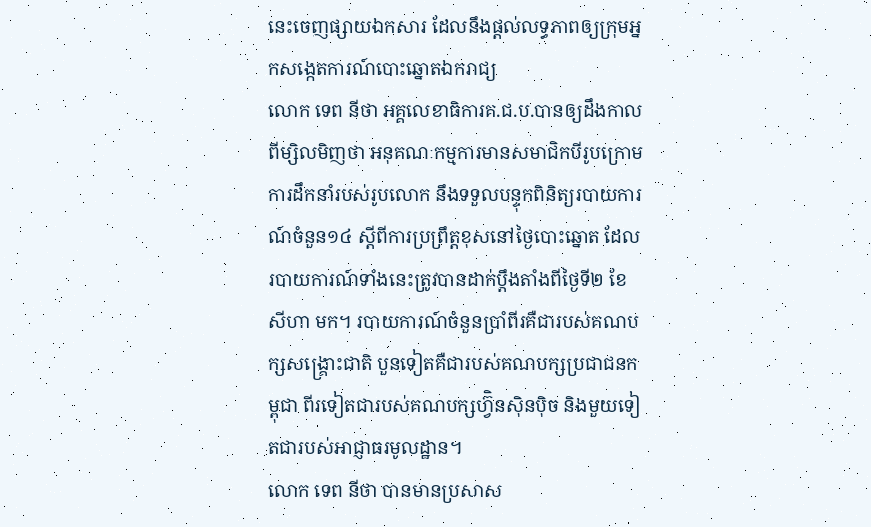នេះចេញផ្សាយឯកសារ ដែលនឹងផ្តល់លទ្ធភាពឲ្យក្រុមអ្នកសង្កេតការណ៍បោះឆ្នោតឯករាជ្យ
លោក ទេព នីថា អគ្គលេខាធិការគ.ជ.ប.បានឲ្យដឹងកាលពីម្សិលមិញថា អនុគណៈកម្មការមានសមាជិកបីរូបក្រោមការដឹកនាំរបស់រូបលោក នឹងទទួលបន្ទុកពិនិត្យរបាយការណ៍ចំនួន១៤ ស្តីពីការប្រព្រឹត្តខុសនៅថ្ងៃបោះឆ្នោត ដែលរបាយការណ៍ទាំងនេះត្រូវបានដាក់ប្តឹងតាំងពីថ្ងៃទី២ ខែសីហា មក។ របាយការណ៍ចំនួនប្រាំពីរគឺជារបស់គណបក្សសង្គ្រោះជាតិ បួនទៀតគឺជារបស់គណបក្សប្រជាជនកម្ពុជា ពីរទៀតជារបស់គណបក្សហ្វ៊ិនស៊ិនប៉ិច និងមួយទៀតជារបស់អាជ្ញាធរមូលដ្ឋាន។
លោក ទេព នីថា បានមានប្រសាស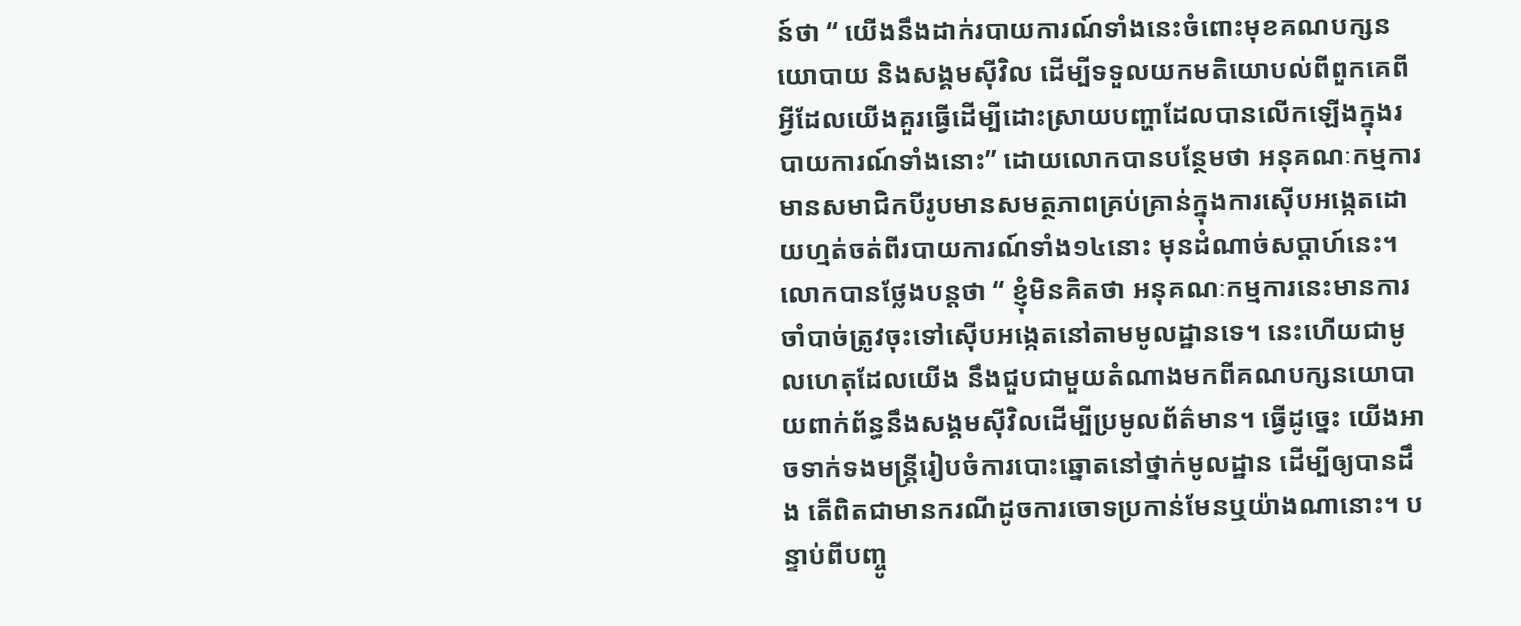ន៍ថា “ យើងនឹងដាក់របាយការណ៍ទាំងនេះចំពោះមុខគណបក្សនយោបាយ និងសង្គមស៊ីវិល ដើម្បីទទួលយកមតិយោបល់ពីពួកគេពីអ្វីដែលយើងគួរធ្វើដើម្បីដោះស្រាយបញ្ហាដែលបានលើកឡើងក្នុងរបាយការណ៍ទាំងនោះ” ដោយលោកបានបន្ថែមថា អនុគណៈកម្មការមានសមាជិកបីរូបមានសមត្ថភាពគ្រប់គ្រាន់ក្នុងការស៊ើបអង្កេតដោយហ្មត់ចត់ពីរបាយការណ៍ទាំង១៤នោះ មុនដំណាច់សប្តាហ៍នេះ។
លោកបានថ្លែងបន្តថា “ ខ្ញុំមិនគិតថា អនុគណៈកម្មការនេះមានការចាំបាច់ត្រូវចុះទៅស៊ើបអង្កេតនៅតាមមូលដ្ឋានទេ។ នេះហើយជាមូលហេតុដែលយើង នឹងជួបជាមួយតំណាងមកពីគណបក្សនយោបាយពាក់ព័ន្ធនឹងសង្គមស៊ីវិលដើម្បីប្រមូលព័ត៌មាន។ ធ្វើដូច្នេះ យើងអាចទាក់ទងមន្ត្រីរៀបចំការបោះឆ្នោតនៅថ្នាក់មូលដ្ឋាន ដើម្បីឲ្យបានដឹង តើពិតជាមានករណីដូចការចោទប្រកាន់មែនឬយ៉ាងណានោះ។ បន្ទាប់ពីបញ្ចូ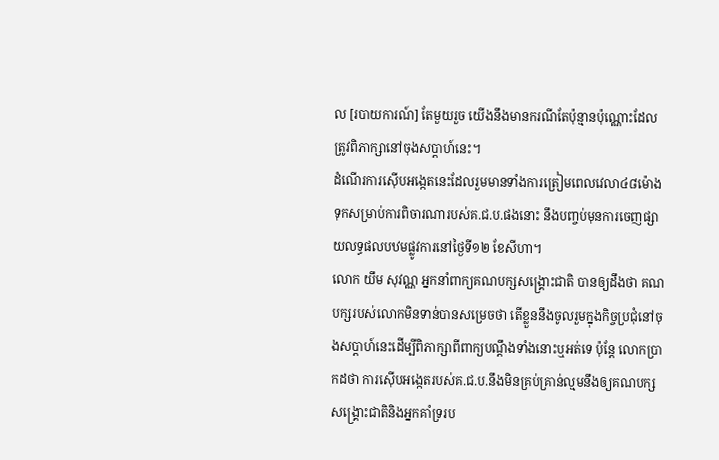ល [របាយការណ៍] តែមួយរួច យើងនឹងមានករណីតែប៉ុន្មានប៉ុណ្ណោះដែលត្រូវពិភាក្សានៅចុងសប្តាហ៍នេះ។
ដំណើរការស៊ើបអង្កេតនេះដែលរួមមានទាំងការត្រៀមពេលវេលា៤៨ម៉ោងទុកសម្រាប់ការពិចារណារបស់គ.ជ.ប.ផងនោះ នឹងបញ្ចប់មុនការចេញផ្សាយលទ្ធផលបឋមផ្លូវការនៅថ្ងៃទី១២ ខែសីហា។
លោក យឹម សុវណ្ណ អ្នកនាំពាក្យគណបក្សសង្គ្រោះជាតិ បានឲ្យដឹងថា គណបក្សរបស់លោកមិនទាន់បានសម្រេចថា តើខ្លួននឹងចូលរួមក្នុងកិច្ចប្រជុំនៅចុងសប្តាហ៍នេះដើម្បីពិភាក្សាពីពាក្យបណ្តឹងទាំងនោះឬអត់ទេ ប៉ុន្តែ លោកប្រាកដថា ការស៊ើបអង្កេតរបស់គ.ជ.ប.នឹងមិនគ្រប់គ្រាន់ល្មមនឹងឲ្យគណបក្សសង្គ្រោះជាតិនិងអ្នកគាំទ្ររប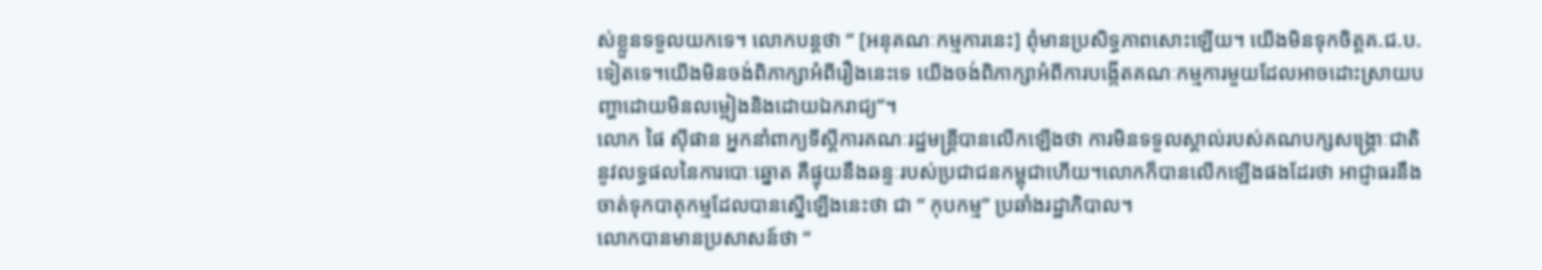ស់ខ្លួនទទួលយកទេ។ លោកបន្តថា “ [អនុគណៈកម្មការនេះ] ពុំមានប្រសិទ្ធភាពសោះឡើយ។ យើងមិនទុកចិត្តគ.ជ.ប.ទៀតទេ។យើងមិនចង់ពិភាក្សាអំពីរឿងនេះទេ យើងចង់ពិភាក្សាអំពីការបង្កើតគណៈកម្មការមួយដែលអាចដោះស្រាយបញ្ហាដោយមិនលម្អៀងនិងដោយឯករាជ្យ”។
លោក ផៃ ស៊ីផាន អ្នកនាំពាក្យទីស្តីការគណៈរដ្ឋមន្ត្រីបានលើកឡើងថា ការមិនទទួលស្គាល់របស់គណបក្សសង្គ្រោៈជាតិនូវលទ្ធផលនៃការបោៈឆ្នោត គឺផ្ទុយនឹងឆន្ទៈរបស់ប្រជាជនកម្ពុជាហើយ។លោកក៏បានលើកឡើងផងដែរថា អាជ្ញាធរនឹងចាត់ទុកបាតុកម្មដែលបានស្នើឡើងនេះថា ជា “ កុបកម្ម” ប្រឆាំងរដ្ឋាភិបាល។
លោកបានមានប្រសាសន៍ថា “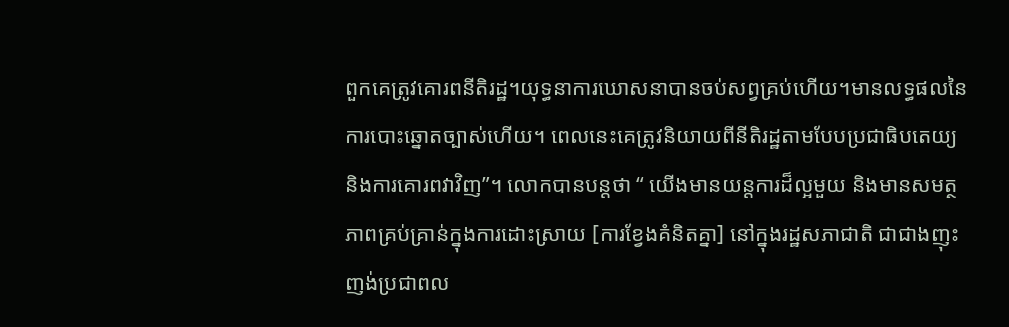ពួកគេត្រូវគោរពនីតិរដ្ឋ។យុទ្ធនាការឃោសនាបានចប់សព្វគ្រប់ហើយ។មានលទ្ធផលនៃការបោះឆ្នោតច្បាស់ហើយ។ ពេលនេះគេត្រូវនិយាយពីនីតិរដ្ឋតាមបែបប្រជាធិបតេយ្យ និងការគោរពវាវិញ”។ លោកបានបន្តថា “ យើងមានយន្តការដ៏ល្អមួយ និងមានសមត្ថភាពគ្រប់គ្រាន់ក្នុងការដោះស្រាយ [ការខ្វែងគំនិតគ្នា] នៅក្នុងរដ្ឋសភាជាតិ ជាជាងញុះញង់ប្រជាពល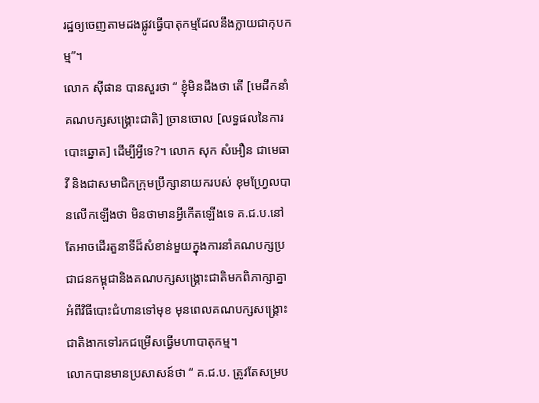រដ្ឋឲ្យចេញតាមដងផ្លូវធ្វើបាតុកម្មដែលនឹងក្លាយជាកុបកម្ម”។
លោក ស៊ីផាន បានសួរថា “ ខ្ញុំមិនដឹងថា តើ [មេដឹកនាំគណបក្សសង្គ្រោះជាតិ] ច្រានចោល [លទ្ធផលនៃការបោះឆ្នោត] ដើម្បីអ្វីទេ?។ លោក សុក សំអឿន ជាមេធាវី និងជាសមាជិកក្រុមប្រឹក្សានាយករបស់ ខុមហ្វ្រែលបានលើកឡើងថា មិនថាមានអ្វីកើតឡើងទេ គ.ជ.ប.នៅតែអាចដើរតួនាទីដ៏សំខាន់មួយក្នុងការនាំគណបក្សប្រជាជនកម្ពុជានិងគណបក្សសង្គ្រោះជាតិមកពិភាក្សាគ្នាអំពីវិធីបោះជំហានទៅមុខ មុនពេលគណបក្សសង្គ្រោះជាតិងាកទៅរកជម្រើសធ្វើមហាបាតុកម្ម។
លោកបានមានប្រសាសន៍ថា “ គ.ជ.ប. ត្រូវតែសម្រប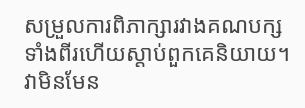សម្រួលការពិភាក្សារវាងគណបក្សទាំងពីរហើយស្តាប់ពួកគេនិយាយ។វាមិនមែន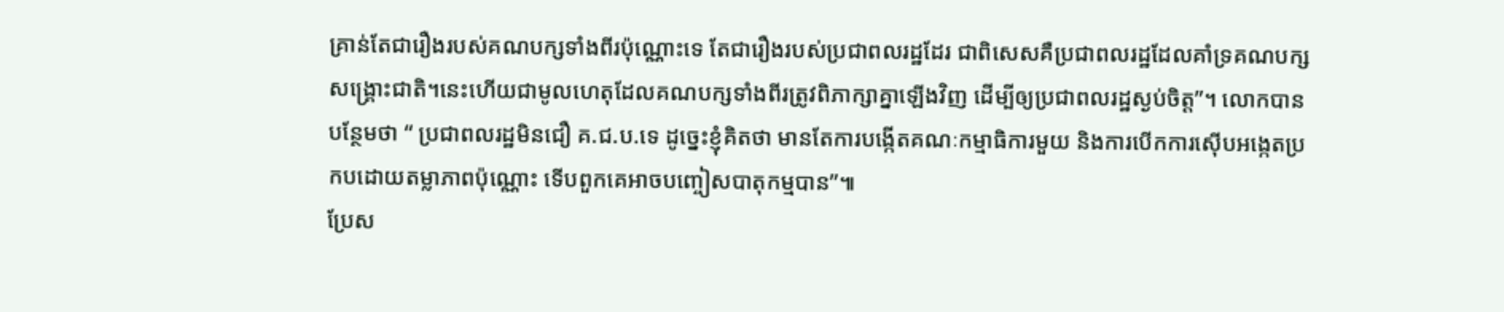គ្រាន់តែជារឿងរបស់គណបក្សទាំងពីរប៉ុណ្ណោះទេ តែជារឿងរបស់ប្រជាពលរដ្ឋដែរ ជាពិសេសគឺប្រជាពលរដ្ឋដែលគាំទ្រគណបក្សសង្គ្រោះជាតិ។នេះហើយជាមូលហេតុដែលគណបក្សទាំងពីរត្រូវពិភាក្សាគ្នាឡើងវិញ ដើម្បីឲ្យប្រជាពលរដ្ឋស្ងប់ចិត្ត”។ លោកបានបន្ថែមថា “ ប្រជាពលរដ្ឋមិនជឿ គ.ជ.ប.ទេ ដូច្នេះខ្ញុំគិតថា មានតែការបង្កើតគណៈកម្មាធិការមួយ និងការបើកការស៊ើបអង្កេតប្រកបដោយតម្លាភាពប៉ុណ្ណោះ ទើបពួកគេអាចបញ្ចៀសបាតុកម្មបាន”៕
ប្រែស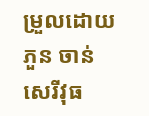ម្រួលដោយ ភួន ចាន់សេរីវុធ